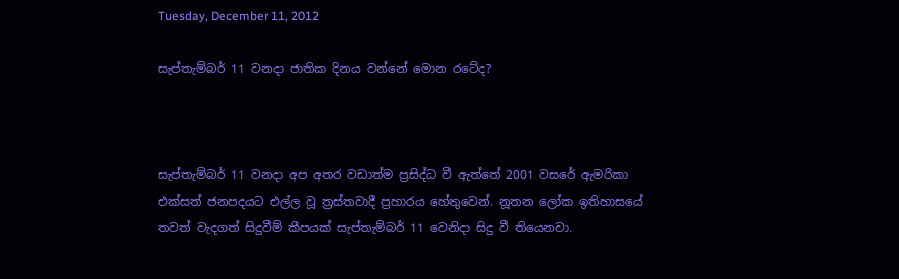Tuesday, December 11, 2012

සැප්තැම්බර් 11 වනදා ජාතික දිනය වන්නේ මොන රටේද?



සැප්තැම්බර් 11 වනදා අප අතර වඩාත්ම ප්‍රසිද්ධ වී ඇත්තේ 2001 වසරේ ඇමරිකා එක්සත් ජනපදයට එල්ල වූ ත්‍රස්තවාදී ප්‍රහාරය හේතුවෙන්. නූතන ලෝක ඉතිහාසයේ තවත් වැදගත් සිදුවීම් කීපයක් සැප්තැම්බර් 11 වෙනිදා සිදු වී තියෙනවා.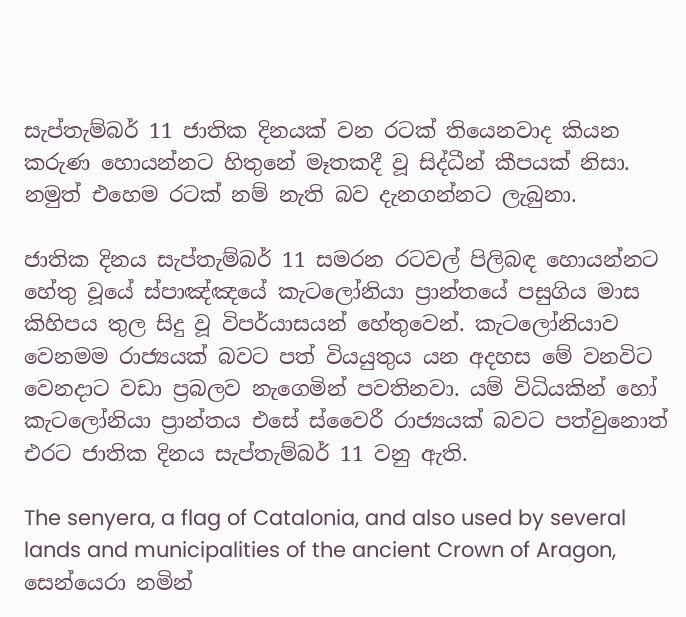සැප්තැම්බර් 11 ජාතික දිනයක් වන රටක් තියෙනවාද කියන කරුණ හොයන්නට හිතුනේ මෑතකදී වූ සිද්ධීන් කීපයක් නිසා. නමුත් එහෙම රටක් නම් නැති බව දැනගන්නට ලැබුනා.

ජාතික දිනය සැප්තැම්බර් 11 සමරන රටවල් පිලිබඳ හොයන්නට හේතු වූයේ ස්පාඤ්ඤයේ කැටලෝනියා ප්‍රාන්තයේ පසුගිය මාස කිහිපය තුල සිදු වූ විපර්යාසයන් හේතුවෙන්. කැටලෝනියාව වෙනමම රාජ්‍යයක් බවට පත් වියයුතුය යන අදහස මේ වනවිට වෙනදාට වඩා ප්‍රබලව නැගෙමින් පවතිනවා. යම් විධියකින් හෝ කැටලෝනියා ප්‍රාන්තය එසේ ස්වෛරී රාජ්‍යයක් බවට පත්වුනොත් එරට ජාතික දිනය සැප්තැම්බර් 11 වනු ඇති.

The senyera, a flag of Catalonia, and also used by several lands and municipalities of the ancient Crown of Aragon, සෙන්යෙරා නමින්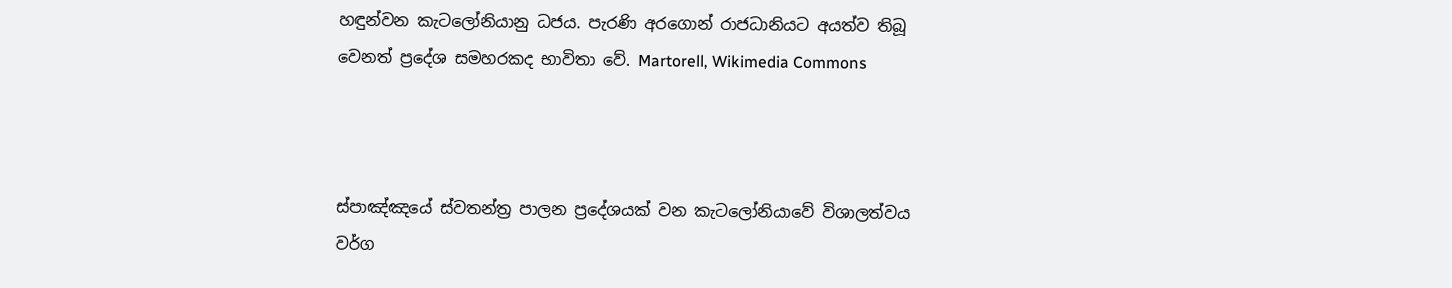හඳුන්වන කැටලෝනියානු ධජය. පැරණි අරගොන් රාජධානියට අයත්ව තිබූ වෙනත් ප්‍රදේශ සමහරකද භාවිතා වේ. Martorell, Wikimedia Commons



ස්පාඤ්ඤයේ ස්වතන්ත්‍ර පාලන ප්‍රදේශයක් වන කැටලෝනියාවේ විශාලත්වය වර්ග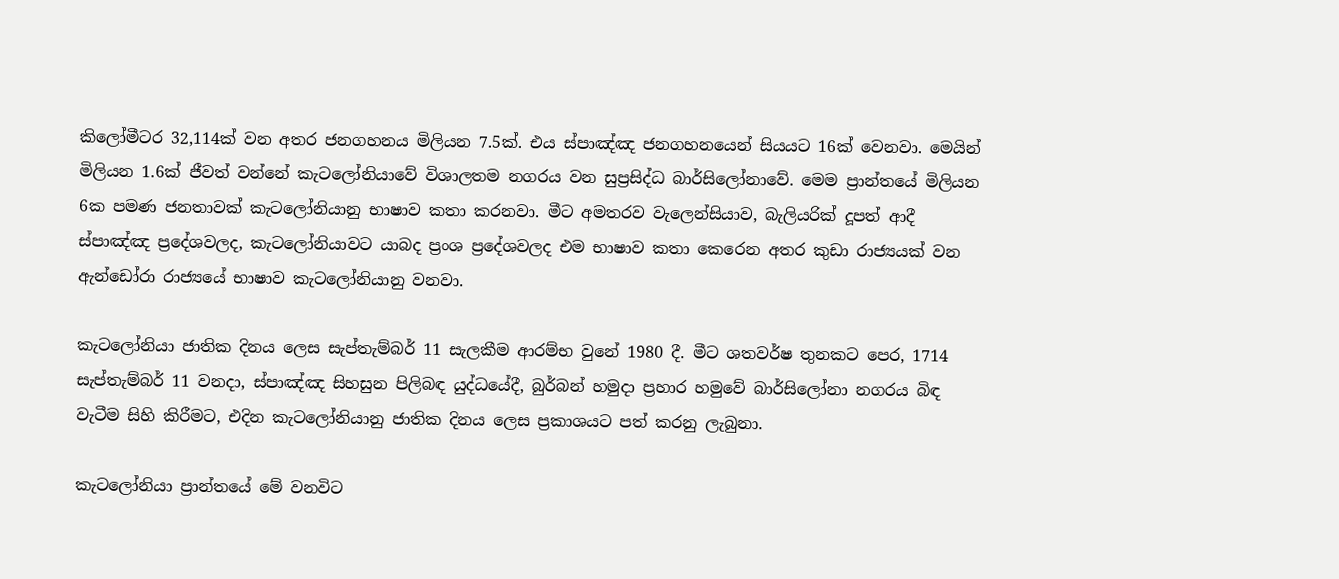කිලෝමීටර 32,114ක් වන අතර ජනගහනය මිලියන 7.5ක්. එය ස්පාඤ්ඤ ජනගහනයෙන් සියයට 16ක් වෙනවා. මෙයින් මිලියන 1.6ක් ජීවත් වන්නේ කැටලෝනියාවේ විශාලතම නගරය වන සුප්‍රසිද්ධ බාර්සිලෝනාවේ. මෙම ප්‍රාන්තයේ මිලියන 6ක පමණ ජනතාවක් කැටලෝනියානු භාෂාව කතා කරනවා. මීට අමතරව වැලෙන්සියාව, බැලියරික් දූපත් ආදී ස්පාඤ්ඤ ප්‍රදේශවලද, කැටලෝනියාවට යාබද ප්‍රංශ ප්‍රදේශවලද එම භාෂාව කතා කෙරෙන අතර කුඩා රාජ්‍යයක් වන ඇන්ඩෝරා රාජ්‍යයේ භාෂාව කැටලෝනියානු වනවා.

කැටලෝනියා ජාතික දිනය ලෙස සැප්තැම්බර් 11 සැලකීම ආරම්භ වුනේ 1980 දී. මීට ශතවර්ෂ තුනකට පෙර, 1714 සැප්තැම්බර් 11 වනදා, ස්පාඤ්ඤ සිහසුන පිලිබඳ යුද්ධයේදී, බුර්බන් හමුදා ප්‍රහාර හමුවේ බාර්සිලෝනා නගරය බිඳ වැටීම සිහි කිරීමට, එදින කැටලෝනියානු ජාතික දිනය ලෙස ප්‍රකාශයට පත් කරනු ලැබුනා.

කැටලෝනියා ප්‍රාන්තයේ මේ වනවිට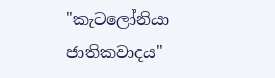"කැටලෝනියා ජාතිකවාදය"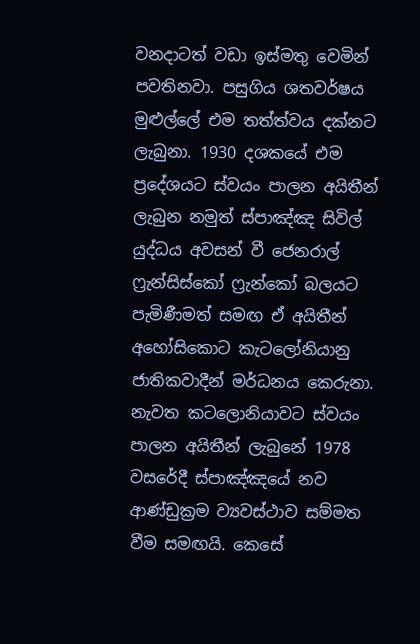වනදාටත් වඩා ඉස්මතු වෙමින් පවතිනවා. පසුගිය ශතවර්ෂය මුළුල්ලේ එම තත්ත්වය දක්නට ලැබුනා. 1930 දශකයේ එම ප්‍රදේශයට ස්වයං පාලන අයිතීන් ලැබුන නමුත් ස්පාඤ්ඤ සිවිල් යුද්ධය අවසන් වී ජෙනරාල් ෆ්‍රැන්සිස්කෝ ෆ්‍රැන්කෝ බලයට පැමිණීමත් සමඟ ඒ අයිතීන් අහෝසිකොට කැටලෝනියානු ජාතිකවාදීන් මර්ධනය කෙරුනා. නැවත කටලොනියාවට ස්වයං පාලන අයිතීන් ලැබුනේ 1978 වසරේදී ස්පාඤ්ඤයේ නව ආණ්ඩුක්‍රම ව්‍යවස්ථාව සම්මත වීම සමඟයි. කෙසේ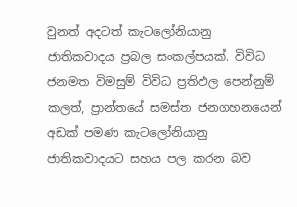වුනත් අදටත් කැටලෝනියානු ජාතිකවාදය ප්‍රබල සංකල්පයක්. විවිධ ජනමත විමසුම් විවිධ ප්‍රතිඵල පෙන්නුම් කලත්, ප්‍රාන්තයේ සමස්ත ජනගහනයෙන් අඩක් පමණ කැටලෝනියානු ජාතිකවාදයට සහය පල කරන බව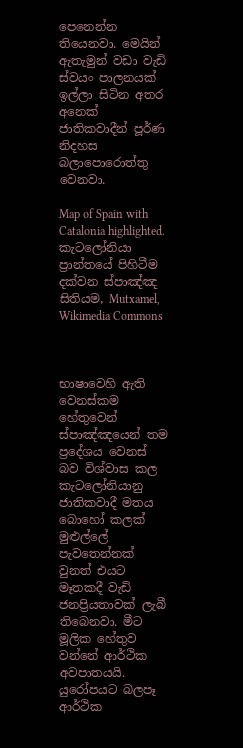පෙනෙන්න තියෙනවා. මෙයින් ඇතැමුන් වඩා වැඩි ස්වයං පාලනයක් ඉල්ලා සිටින අතර අනෙක් ජාතිකවාදීන් පූර්ණ නිදහස බලාපොරොත්තු වෙනවා.

Map of Spain with Catalonia highlighted. කැටලෝනියා ප්‍රාන්තයේ පිහිටීම දක්වන ස්පාඤ්ඤ සිතියම, Mutxamel, Wikimedia Commons



භාෂාවෙහි ඇති වෙනස්කම හේතුවෙන් ස්පාඤ්ඤයෙන් තම ප්‍රදේශය වෙනස් බව විශ්වාස කල කැටලෝනියානු ජාතිකවාදී මතය බොහෝ කලක් මුළුල්ලේ පැවතෙන්නක් වුනත් එයට මෑතකදී වැඩි ජනප්‍රියතාවක් ලැබී තිබෙනවා. මීට මූලික හේතුව වන්නේ ආර්ථික අවපාතයයි. යුරෝපයට බලපෑ ආර්ථික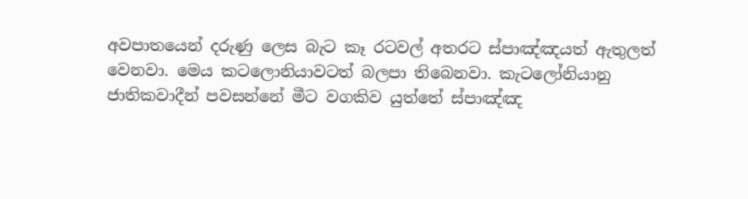අවපාතයෙන් දරුණු ලෙස බැට කෑ රටවල් අතරට ස්පාඤ්ඤයත් ඇතුලත් වෙනවා. මෙය කටලොනියාවටත් බලපා තිබෙනවා. කැටලෝනියානු ජාතිකවාදීන් පවසන්නේ මීට වගකිව යුත්තේ ස්පාඤ්ඤ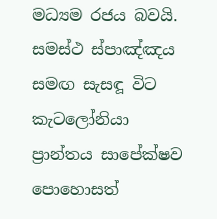මධ්‍යම රජය බවයි. සමස්ථ ස්පාඤ්ඤය සමඟ සැසඳූ විට කැටලෝනියා ප්‍රාන්තය සාපේක්ෂව පොහොසත්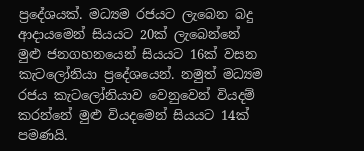ප්‍රදේශයක්. මධ්‍යම රජයට ලැබෙන බදු ආදායමෙන් සියයට 20ක් ලැබෙන්නේ මුළු ජනගහනයෙන් සියයට 16ක් වසන කැටලෝනියා ප්‍රදේශයෙන්. නමුත් මධ්‍යම රජය කැටලෝනියාව වෙනුවෙන් වියදම් කරන්නේ මුළු වියදමෙන් සියයට 14ක් පමණයි.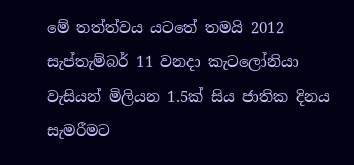මේ තත්ත්වය යටතේ තමයි 2012 සැප්තැම්බර් 11 වනදා කැටලෝනියා වැසියන් මිලියන 1.5ක් සිය ජාතික දිනය සැමරීමට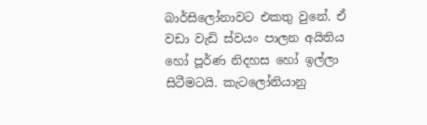බාර්සිලෝනාවට එකතු වුනේ. ඒ වඩා වැඩි ස්වයං පාලන අයිතිය හෝ පූර්ණ නිදහස හෝ ඉල්ලා සිටීමටයි. කැටලෝනියානු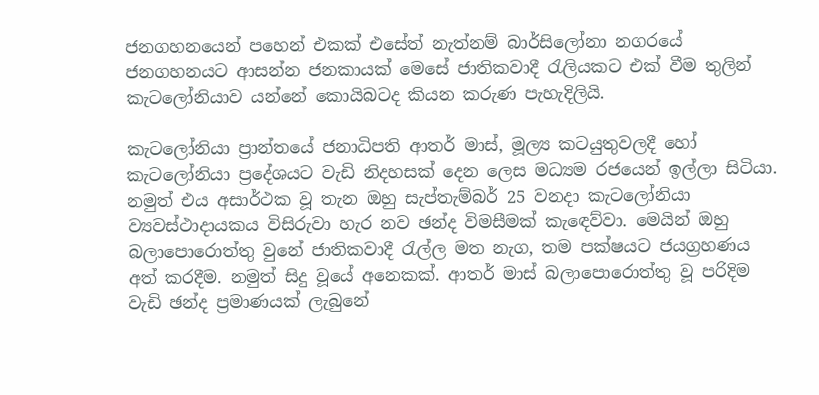ජනගහනයෙන් පහෙන් එකක් එසේත් නැත්නම් බාර්සිලෝනා නගරයේ ජනගහනයට ආසන්න ජනකායක් මෙසේ ජාතිකවාදී රැලියකට එක් වීම තුලින් කැටලෝනියාව යන්නේ කොයිබටද කියන කරුණ පැහැදිලියි.

කැටලෝනියා ප්‍රාන්තයේ ජනාධිපති ආතර් මාස්, මූල්‍ය කටයුතුවලදී හෝ කැටලෝනියා ප්‍රදේශයට වැඩි නිදහසක් දෙන ලෙස මධ්‍යම රජයෙන් ඉල්ලා සිටියා. නමුත් එය අසාර්ථක වූ තැන ඔහු සැප්තැම්බර් 25 වනදා කැටලෝනියා ව්‍යවස්ථාදායකය විසිරුවා හැර නව ඡන්ද විමසීමක් කැඳෙව්වා. මෙයින් ඔහු බලාපොරොත්තු වුනේ ජාතිකවාදී රැල්ල මත නැග, තම පක්ෂයට ජයග්‍රහණය අත් කරදීම. නමුත් සිදු වූයේ අනෙකක්. ආතර් මාස් බලාපොරොත්තු වූ පරිදිම වැඩි ඡන්ද ප්‍රමාණයක් ලැබුනේ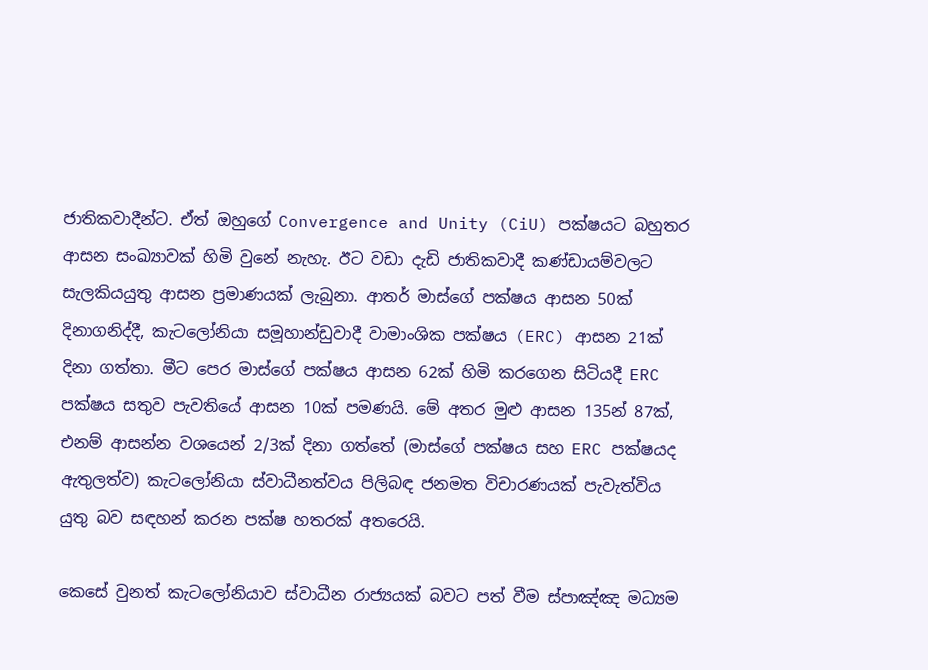ජාතිකවාදීන්ට. ඒත් ඔහුගේ Convergence and Unity (CiU) පක්ෂයට බහුතර ආසන සංඛ්‍යාවක් හිමි වුනේ නැහැ. ඊට වඩා දැඩි ජාතිකවාදී කණ්ඩායම්වලට සැලකියයුතු ආසන ප්‍රමාණයක් ලැබුනා. ආතර් මාස්ගේ පක්ෂය ආසන 50ක් දිනාගනිද්දී, කැටලෝනියා සමූහාන්ඩුවාදී වාමාංශික පක්ෂය (ERC) ආසන 21ක් දිනා ගත්තා. මීට පෙර මාස්ගේ පක්ෂය ආසන 62ක් හිමි කරගෙන සිටියදී ERC පක්ෂය සතුව පැවතියේ ආසන 10ක් පමණයි. මේ අතර මුළු ආසන 135න් 87ක්, එනම් ආසන්න වශයෙන් 2/3ක් දිනා ගත්තේ (මාස්ගේ පක්ෂය සහ ERC පක්ෂයද ඇතුලත්ව) කැටලෝනියා ස්වාධීනත්වය පිලිබඳ ජනමත විචාරණයක් පැවැත්විය යුතු බව සඳහන් කරන පක්ෂ හතරක් අතරෙයි.

කෙසේ වුනත් කැටලෝනියාව ස්වාධීන රාජ්‍යයක් බවට පත් වීම ස්පාඤ්ඤ මධ්‍යම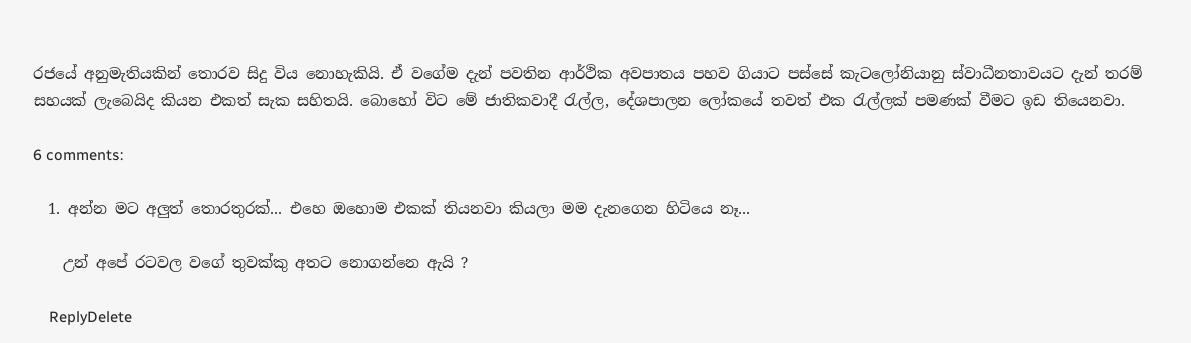රජයේ අනුමැතියකින් තොරව සිදු විය නොහැකියි. ඒ වගේම දැන් පවතින ආර්ථික අවපාතය පහව ගියාට පස්සේ කැටලෝනියානු ස්වාධීනතාවයට දැන් තරම් සහයක් ලැබෙයිද කියන එකත් සැක සහිතයි. බොහෝ විට මේ ජාතිකවාදී රැල්ල, දේශපාලන ලෝකයේ තවත් එක රැල්ලක් පමණක් වීමට ඉඩ තියෙනවා.

6 comments:

  1. අන්න මට අලුත් තොරතුරක්... එහෙ ඔහොම එකක් තියනවා කියලා මම දැනගෙන හිටියෙ නෑ...

    උන් අපේ රටවල වගේ තුවක්කු අතට නොගන්නෙ ඇයි ?

    ReplyDelete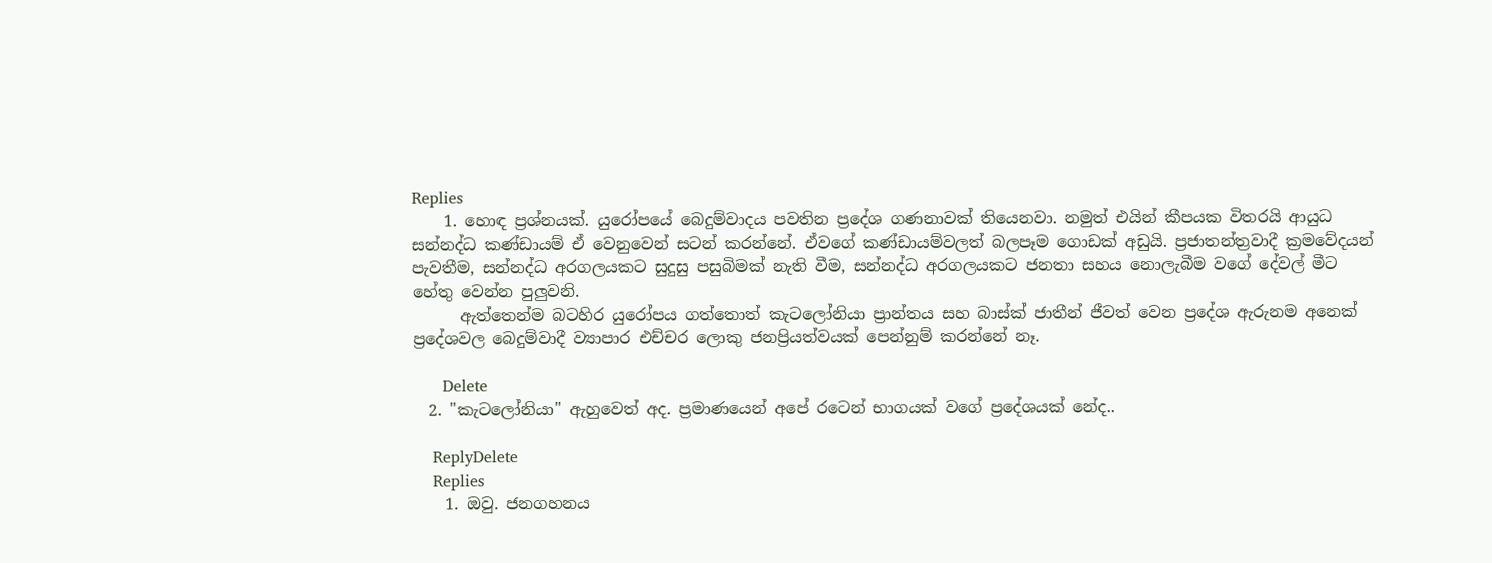Replies
    1. හොඳ ප්‍රශ්නයක්. යුරෝපයේ බෙදුම්වාදය පවතින ප්‍රදේශ ගණනාවක් තියෙනවා. නමුත් එයින් කීපයක විතරයි ආයුධ සන්නද්ධ කණ්ඩායම් ඒ වෙනුවෙන් සටන් කරන්නේ. ඒවගේ කණ්ඩායම්වලත් බලපෑම ගොඩක් අඩුයි. ප්‍රජාතන්ත්‍රවාදී ක්‍රමවේදයන් පැවතීම, සන්නද්ධ අරගලයකට සුදුසු පසුබිමක් නැති වීම, සන්නද්ධ අරගලයකට ජනතා සහය නොලැබීම වගේ දේවල් මීට හේතු වෙන්න පුලුවනි.
      ඇත්තෙන්ම බටහිර යුරෝපය ගත්තොත් කැටලෝනියා ප්‍රාන්තය සහ බාස්ක් ජාතීන් ජීවත් වෙන ප්‍රදේශ ඇරුනම අනෙක් ප්‍රදේශවල බෙදුම්වාදී ව්‍යාපාර එච්චර ලොකු ජනප්‍රියත්වයක් පෙන්නුම් කරන්නේ නෑ.

      Delete
  2. "කැටලෝනියා" ඇහුවෙත් අද. ප්‍රමාණයෙන් අපේ රටෙන් භාගයක් වගේ ප්‍රදේශයක් නේද..

    ReplyDelete
    Replies
    1. ඔවු. ජනගහනය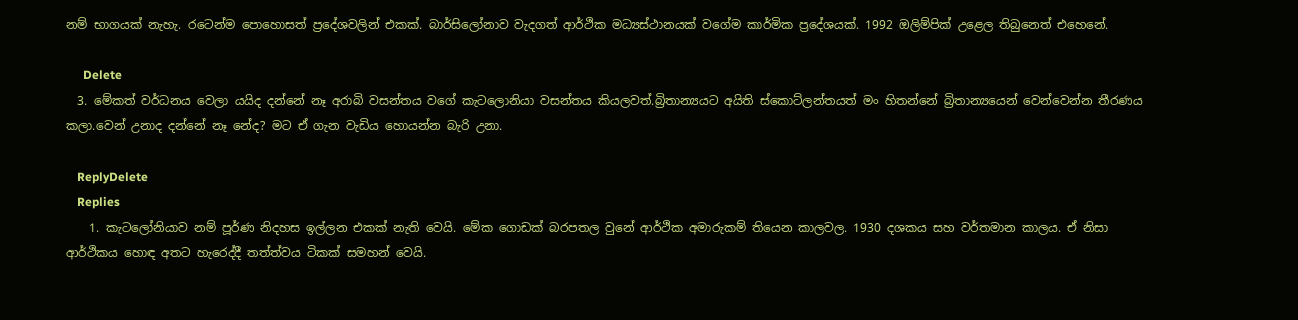නම් භාගයක් නැහැ. රටෙන්ම පොහොසත් ප්‍රදේශවලින් එකක්. බාර්සිලෝනාව වැදගත් ආර්ථික මධ්‍යස්ථානයක් වගේම කාර්මික ප්‍රදේශයක්. 1992 ඔලිම්පික් උළෙල තිබුනෙත් එහෙනේ.

      Delete
  3. මේකත් වර්ධනය වෙලා යයිද දන්නේ නෑ අරාබි වසන්තය වගේ කැටලොනියා වසන්තය කියලවත්.බ්‍රිතාන්‍යයට අයිති ස්කොට්ලන්තයත් මං හිතන්නේ බ්‍රිතාන්‍යයෙන් වෙන්වෙන්න තීරණය කලා.වෙන් උනාද දන්නේ නෑ නේද? මට ඒ ගැන වැඩිය හොයන්න බැරි උනා.

    ReplyDelete
    Replies
    1. කැටලෝනියාව නම් පූර්ණ නිදහස ඉල්ලන එකක් නැති වෙයි. මේක ගොඩක් බරපතල වුනේ ආර්ථික අමාරුකම් තියෙන කාලවල. 1930 දශකය සහ වර්තමාන කාලය. ඒ නිසා ආර්ථිකය හොඳ අතට හැරෙද්දී තත්ත්වය ටිකක් සමහන් වෙයි.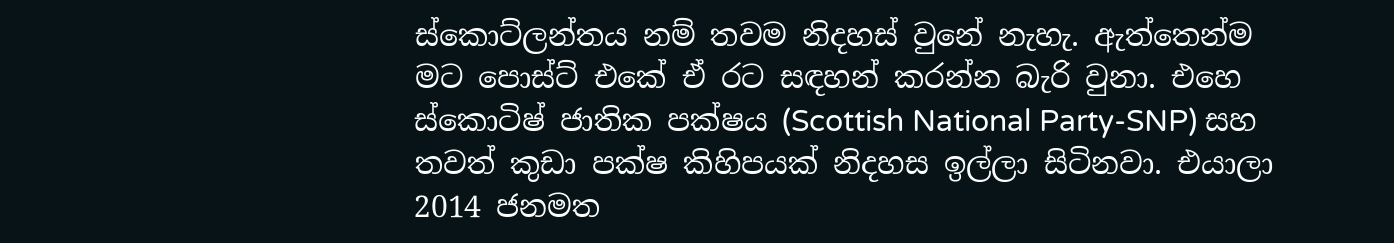ස්කොට්ලන්තය නම් තවම නිදහස් වුනේ නැහැ. ඇත්තෙන්ම මට පොස්ට් එකේ ඒ රට සඳහන් කරන්න බැරි වුනා. එහෙ ස්කොටිෂ් ජාතික පක්ෂය (Scottish National Party-SNP) සහ තවත් කුඩා පක්ෂ කිහිපයක් නිදහස ඉල්ලා සිටිනවා. එයාලා 2014 ජනමත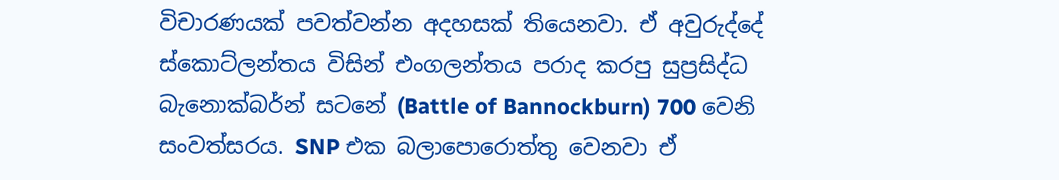විචාරණයක් පවත්වන්න අදහසක් තියෙනවා. ඒ අවුරුද්දේ ස්කොට්ලන්තය විසින් එංගලන්තය පරාද කරපු සුප්‍රසිද්ධ බැනොක්බර්න් සටනේ (Battle of Bannockburn) 700 වෙනි සංවත්සරය. SNP එක බලාපොරොත්තු වෙනවා ඒ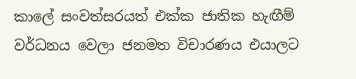කාලේ සංවත්සරයත් එක්ක ජාතික හැඟීම් වර්ධනය වෙලා ජනමත විචාරණය එයාලට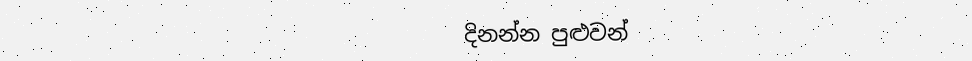දිනන්න පුළුවන්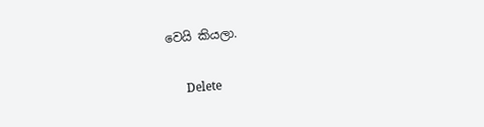වෙයි කියලා.

      Delete